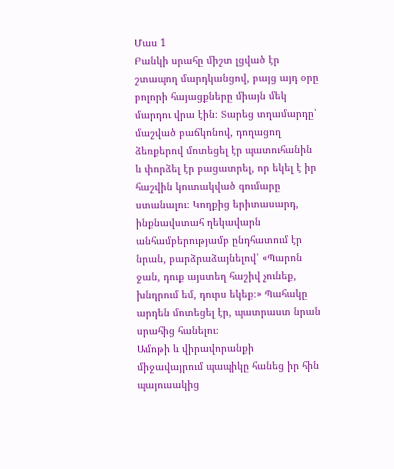Մաս 1
Բանկի սրահը միշտ լցված էր շտապող մարդկանցով, բայց այդ օրը բոլորի հայացքները միայն մեկ մարդու վրա էին։ Տարեց տղամարդը՝ մաշված բաճկոնով, դողացող ձեռքերով մոտեցել էր պատուհանին և փորձել էր բացատրել, որ եկել է իր հաշվին կուտակված գումարը ստանալու։ Կողքից երիտասարդ, ինքնավստահ ղեկավարն անհամբերությամբ ընդհատում էր նրան, բարձրաձայնելով՝ «Պարոն ջան, դուք այստեղ հաշիվ չունեք, խնդրում եմ, դուրս եկեք։» Պահակը արդեն մոտեցել էր, պատրաստ նրան սրահից հանելու։
Ամոթի և վիրավորանքի միջավայրում պապիկը հանեց իր հին պայուսակից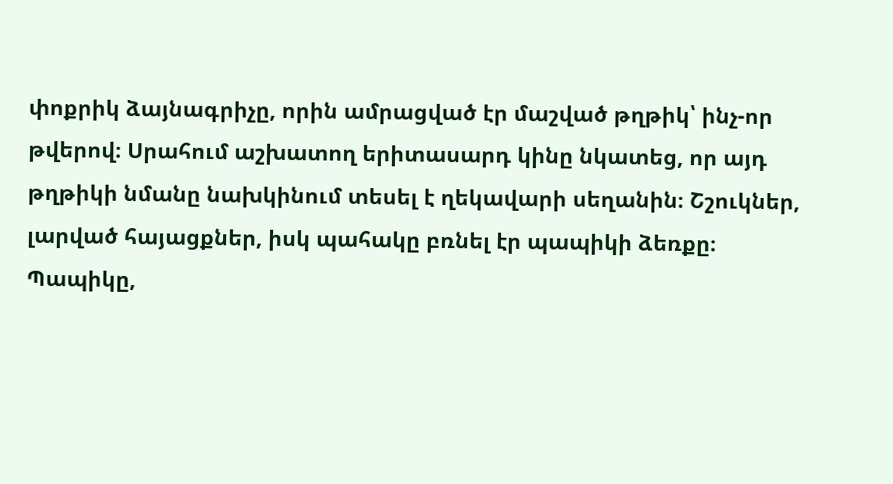փոքրիկ ձայնագրիչը, որին ամրացված էր մաշված թղթիկ՝ ինչ-որ թվերով։ Սրահում աշխատող երիտասարդ կինը նկատեց, որ այդ թղթիկի նմանը նախկինում տեսել է ղեկավարի սեղանին։ Շշուկներ, լարված հայացքներ, իսկ պահակը բռնել էր պապիկի ձեռքը։
Պապիկը,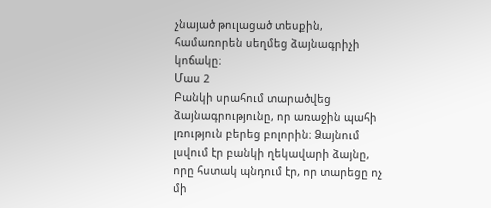չնայած թուլացած տեսքին, համառորեն սեղմեց ձայնագրիչի կոճակը։
Մաս 2
Բանկի սրահում տարածվեց ձայնագրությունը, որ առաջին պահի լռություն բերեց բոլորին։ Ձայնում լսվում էր բանկի ղեկավարի ձայնը, որը հստակ պնդում էր, որ տարեցը ոչ մի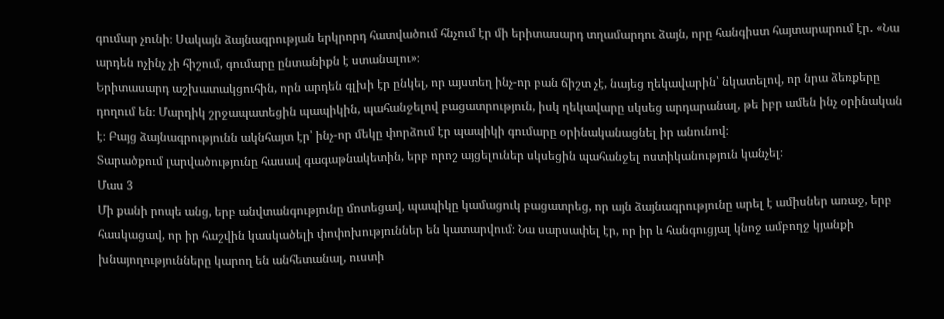գումար չունի։ Սակայն ձայնագրության երկրորդ հատվածում հնչում էր մի երիտասարդ տղամարդու ձայն, որը հանգիստ հայտարարում էր․ «Նա արդեն ոչինչ չի հիշում, գումարը ընտանիքն է ստանալու»։
Երիտասարդ աշխատակցուհին, որն արդեն գլխի էր ընկել, որ այստեղ ինչ-որ բան ճիշտ չէ, նայեց ղեկավարին՝ նկատելով, որ նրա ձեռքերը դողում են։ Մարդիկ շրջապատեցին պապիկին, պահանջելով բացատրություն, իսկ ղեկավարը սկսեց արդարանալ, թե իբր ամեն ինչ օրինական է։ Բայց ձայնագրությունն ակնհայտ էր՝ ինչ-որ մեկը փորձում էր պապիկի գումարը օրինականացնել իր անունով։
Տարածքում լարվածությունը հասավ գագաթնակետին, երբ որոշ այցելուներ սկսեցին պահանջել ոստիկանություն կանչել։
Մաս 3
Մի քանի րոպե անց, երբ անվտանգությունը մոտեցավ, պապիկը կամացուկ բացատրեց, որ այն ձայնագրությունը արել է ամիսներ առաջ, երբ հասկացավ, որ իր հաշվին կասկածելի փոփոխություններ են կատարվում։ Նա սարսափել էր, որ իր և հանգուցյալ կնոջ ամբողջ կյանքի խնայողությունները կարող են անհետանալ, ուստի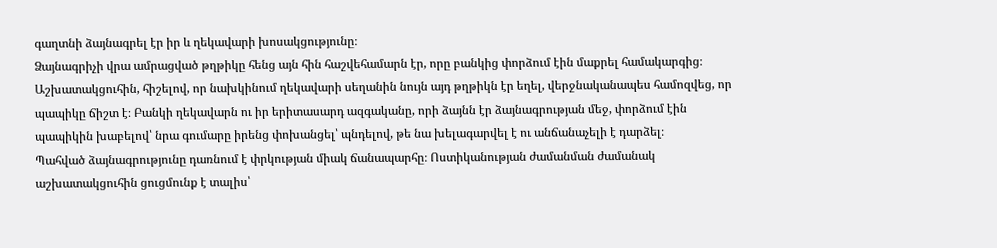գաղտնի ձայնագրել էր իր և ղեկավարի խոսակցությունը։
Ձայնագրիչի վրա ամրացված թղթիկը հենց այն հին հաշվեհամարն էր, որը բանկից փորձում էին մաքրել համակարգից։ Աշխատակցուհին, հիշելով, որ նախկինում ղեկավարի սեղանին նույն այդ թղթիկն էր եղել, վերջնականապես համոզվեց, որ պապիկը ճիշտ է։ Բանկի ղեկավարն ու իր երիտասարդ ազգականը, որի ձայնն էր ձայնագրության մեջ, փորձում էին պապիկին խաբելով՝ նրա գումարը իրենց փոխանցել՝ պնդելով, թե նա խելագարվել է ու անճանաչելի է դարձել։
Պահված ձայնագրությունը դառնում է փրկության միակ ճանապարհը։ Ոստիկանության ժամանման ժամանակ աշխատակցուհին ցուցմունք է տալիս՝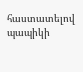հաստատելով պապիկի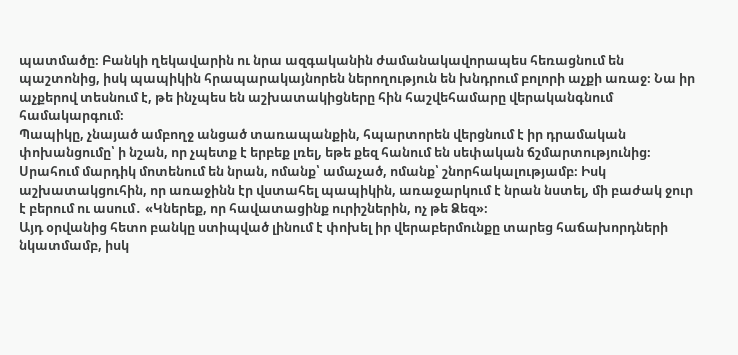պատմածը։ Բանկի ղեկավարին ու նրա ազգականին ժամանակավորապես հեռացնում են պաշտոնից, իսկ պապիկին հրապարակայնորեն ներողություն են խնդրում բոլորի աչքի առաջ։ Նա իր աչքերով տեսնում է, թե ինչպես են աշխատակիցները հին հաշվեհամարը վերականգնում համակարգում։
Պապիկը, չնայած ամբողջ անցած տառապանքին, հպարտորեն վերցնում է իր դրամական փոխանցումը՝ ի նշան, որ չպետք է երբեք լռել, եթե քեզ հանում են սեփական ճշմարտությունից։ Սրահում մարդիկ մոտենում են նրան, ոմանք՝ ամաչած, ոմանք՝ շնորհակալությամբ։ Իսկ աշխատակցուհին, որ առաջինն էր վստահել պապիկին, առաջարկում է նրան նստել, մի բաժակ ջուր է բերում ու ասում․ «Կներեք, որ հավատացինք ուրիշներին, ոչ թե Ձեզ»։
Այդ օրվանից հետո բանկը ստիպված լինում է փոխել իր վերաբերմունքը տարեց հաճախորդների նկատմամբ, իսկ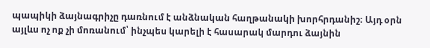պապիկի ձայնագրիչը դառնում է անձնական հաղթանակի խորհրդանիշ։ Այդ օրն այլևս ոչ ոք չի մոռանում՝ ինչպես կարելի է հասարակ մարդու ձայնին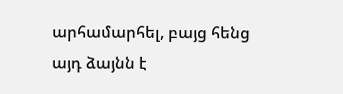արհամարհել, բայց հենց այդ ձայնն է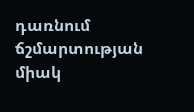դառնում ճշմարտության միակ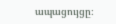ապացույցը։